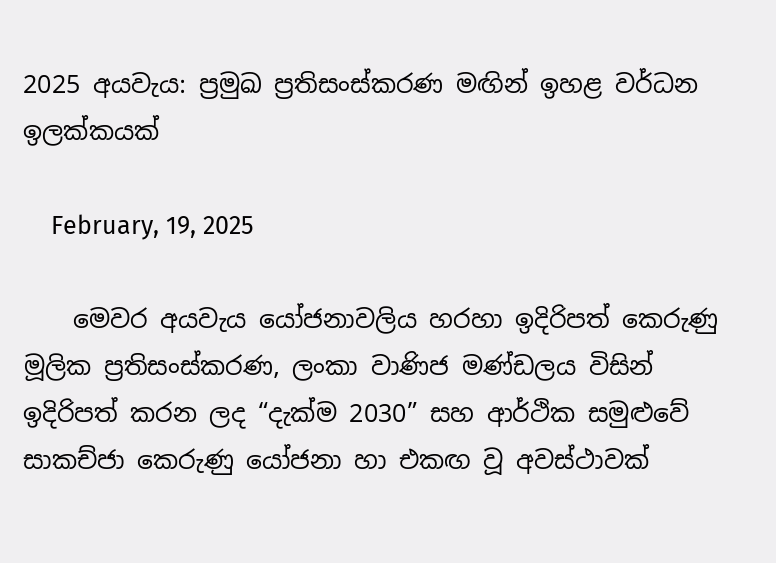2025 අයවැය: ප්‍රමුඛ ප්‍රතිසංස්කරණ මඟින් ඉහළ වර්ධන ඉලක්කයක්

    February, 19, 2025

    මෙවර අයවැය යෝජනාවලිය හරහා ඉදිරිපත් කෙරුණු මූලික ප්‍රතිසංස්කරණ, ලංකා වාණිජ මණ්ඩලය විසින් ඉදිරිපත් කරන ලද “දැක්ම 2030” සහ ආර්ථික සමුළුවේ සාකච්ජා කෙරුණු යෝජනා හා එකඟ වූ අවස්ථාවක්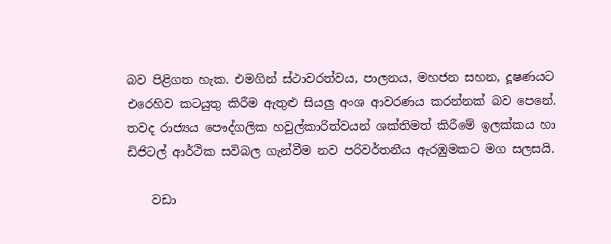බව පිළිගත හැක. එමගින් ස්ථාවරත්වය, පාලනය, මහජන සහන, දූෂණයට එරෙහිව කටයුතු කිරීම ඇතුළු සියලු අංශ ආවරණය කරන්නක් බව පෙනේ. තවද රාජ්‍යය පෞද්ගලික හවුල්කාරිත්වයන් ශක්තිමත් කිරීමේ ඉලක්කය හා ඩිජිටල් ආර්ථික සවිබල ගැන්වීම නව පරිවර්තනීය ඇරඹුමකට මග සලසයි.

    වඩා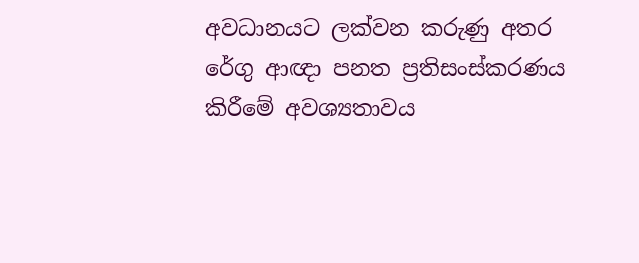අවධානයට ලක්වන කරුණු අතර රේගු ආඥා පනත ප්‍රතිසංස්කරණය කිරීමේ අවශ්‍යතාවය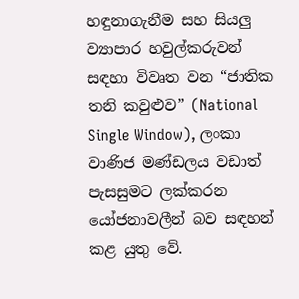හඳුනාගැනීම සහ සියලු ව්‍යාපාර හවුල්කරුවන් සඳහා විවෘත වන “ජාතික තනි කවුළුව” (National Single Window), ලංකා වාණිජ මණ්ඩලය වඩාත් පැසසුමට ලක්කරන යෝජනාවලීන් බව සඳහන් කළ යුතු වේ.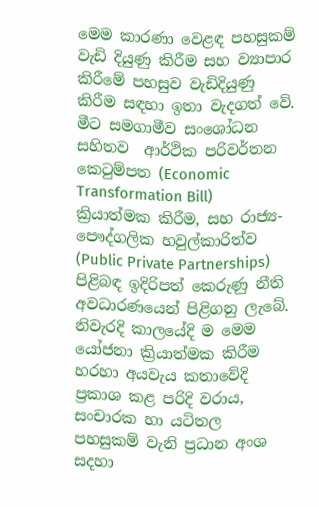මෙම කාරණා වෙළඳ පහසුකම් වැඩි දියුණු කිරීම සහ ව්‍යාපාර කිරීමේ පහසුව වැඩිදියුණු කිරීම සඳහා ඉතා වැදගත් වේ. මීට සමගාමීව සංශෝධන සහිතව  ආර්ථික පරිවර්තන කෙටුම්පත (Economic Transformation Bill) ක්‍රියාත්මක කිරීම, සහ රාජ්‍ය-පෞද්ගලික හවුල්කාරිත්ව (Public Private Partnerships) පිළිබඳ ඉදිරිපත් කෙරුණු නීති  අවධාරණයෙන් පිළිගනු ලැබේ. නිවැරදි කාලයේදි ම මෙම යෝජනා ක්‍රියාත්මක කිරීම හරහා අයවැය කතාවේදි ප්‍රකාශ කළ පරිදි වරාය, සංචාරක හා යටිතල පහසුකම් වැනි ප්‍රධාන අංශ සදහා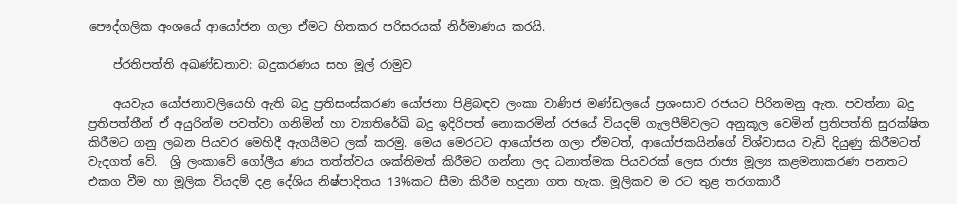පෞද්ගලික අංශයේ ආයෝජන ගලා ඒමට හිතකර පරිසරයක් නිර්මාණය කරයි.

    ප්රතිපත්ති අඛණ්ඩතාව: බදුකරණය සහ මූල් රාමුව

    අයවැය යෝජනාවලියෙහි ඇති බදු ප්‍රතිසංස්කරණ යෝජනා පිළිබඳව ලංකා වාණිජ මණ්ඩලයේ ප්‍රශංසාව රජයට පිරිනමනු ඇත. පවත්නා බදු ප්‍රතිපත්තීන් ඒ අයුරින්ම පවත්වා ගනිමින් හා ව්‍යාතිරේඛි බදු ඉදිරිපත් නොකරමින් රජයේ වියදම් ගැලපීම්වලට අනුකූල වෙමින් ප්‍රතිපත්ති සුරක්ෂිත කිරීමට ගනු ලබන පියවර මෙහිදී ඇගයීමට ලක් කරමු. මෙය මෙරටට ආයෝජන ගලා ඒමටත්, ආයෝජකයින්ගේ විශ්වාසය වැඩි දියුණු කිරීමටත් වැදගත් වේ.  ශ්‍රි ලංකාවේ ගෝලීය ණය තත්ත්වය ශක්තිමත් කිරීමට ගන්නා ලද ධනාත්මක පියවරක් ලෙස රාජ්‍ය මූල්‍ය කළමනාකරණ පනතට එකග වීම හා මූලික වියදම් දළ දේශිය නිෂ්පාදිතය 13%කට සීමා කිරීම හදුනා ගත හැක. මූලිකව ම රට තුළ තරගකාරී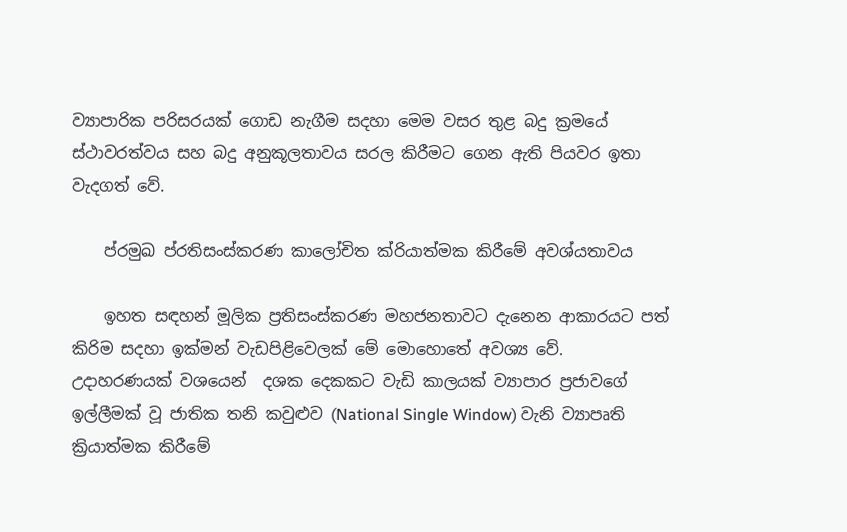ව්‍යාපාරික පරිසරයක් ගොඩ නැගීම සදහා මෙම වසර තුළ බදු ක්‍රමයේ ස්ථාවරත්වය සහ බදු අනුකූලතාවය සරල කිරීමට ගෙන ඇති පියවර ඉතා වැදගත් වේ.

    ප්රමුඛ ප්රතිසංස්කරණ කාලෝචිත ක්රියාත්මක කිරීමේ අවශ්යතාවය

    ඉහත සඳහන් මූලික ප්‍රතිසංස්කරණ මහජනතාවට දැනෙන ආකාරයට පත් කිරිම සදහා ඉක්මන් වැඩපිළිවෙලක් මේ මොහොතේ අවශ්‍ය වේ. උදාහරණයක් වශයෙන්  දශක දෙකකට වැඩි කාලයක් ව්‍යාපාර ප්‍රජාවගේ ඉල්ලීමක් වූ ජාතික තනි කවුළුව (National Single Window) වැනි ව්‍යාපෘති ක්‍රියාත්මක කිරීමේ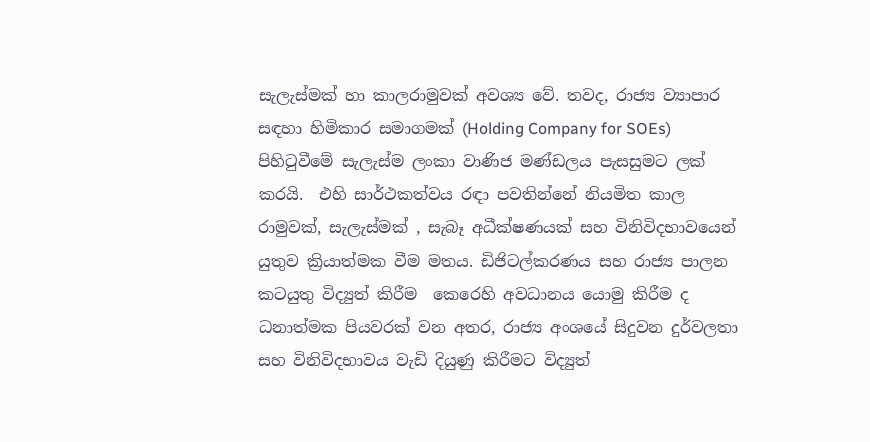සැලැස්මක් හා කාලරාමුවක් අවශ්‍ය වේ. තවද, රාජ්‍ය ව්‍යාපාර සඳහා හිමිකාර සමාගමක් (Holding Company for SOEs) පිහිටුවීමේ සැලැස්ම ලංකා වාණිජ මණ්ඩලය පැසසුමට ලක් කරයි.  එහි සාර්ථකත්වය රඳා පවතින්නේ නියමිත කාල රාමුවක්, සැලැස්මක් , සැබෑ අධීක්ෂණයක් සහ විනිවිදභාවයෙන් යුතුව ක්‍රියාත්මක වීම මතය. ඩිජිටල්කරණය සහ රාජ්‍ය පාලන කටයුතු විද්‍යුත් කිරීම  කෙරෙහි අවධානය යොමු කිරීම ද ධනාත්මක පියවරක් වන අතර, රාජ්‍ය අංශයේ සිදුවන දුර්වලතා සහ විනිවිදභාවය වැඩි දියුණු කිරීමට විද්‍යුත්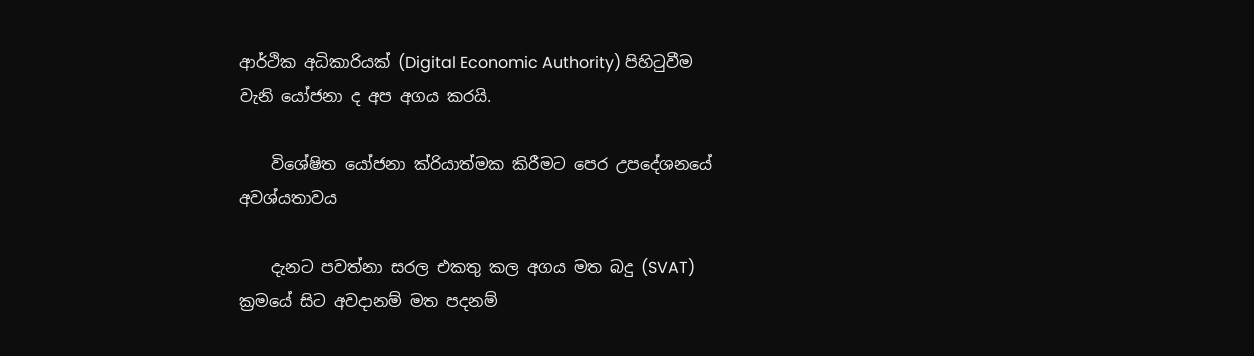ආර්ථික අධිකාරියක් (Digital Economic Authority) පිහිටුවීම වැනි යෝජනා ද අප අගය කරයි.

    විශේෂිත යෝජනා ක්රියාත්මක කිරීමට පෙර උපදේශනයේ අවශ්යතාවය

    දැනට පවත්නා සරල එකතු කල අගය මත බදු (SVAT)  ක්‍රමයේ සිට අවදානම් මත පදනම්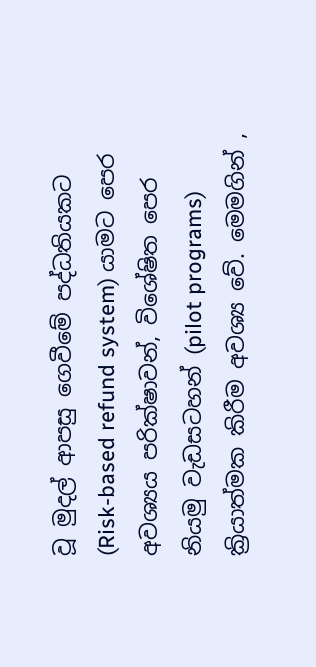වූ මුදල් ආපසු ගෙවීමේ පද්ධතියකට (Risk-based refund system) යාමට පෙර අවශ්‍යය පරික්ෂාවන්, විශේෂිත පෙර නියමු වැඩසටහන් (pilot programs) ක්‍රියාත්මක කිරීම අවශ්‍ය වේ. මෙමගින් ,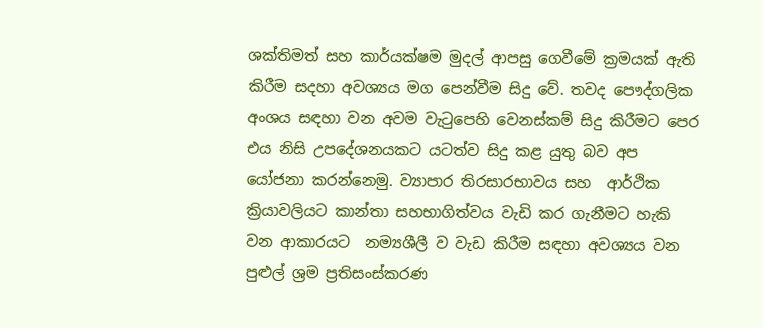ශක්තිමත් සහ කාර්යක්ෂම මුදල් ආපසු ගෙවීමේ ක්‍රමයක් ඇති කිරීම සදහා අවශ්‍යය මග පෙන්වීම සිදු වේ. තවද පෞද්ගලික අංශය සඳහා වන අවම වැටුපෙහි වෙනස්කම් සිදු කිරීමට පෙර එය නිසි උපදේශනයකට යටත්ව සිදු කළ යුතු බව අප යෝජනා කරන්නෙමු. ව්‍යාපාර තිරසාරභාවය සහ  ආර්ථික ක්‍රියාවලියට කාන්තා සහභාගිත්වය වැඩි කර ගැනීමට හැකි වන ආකාරයට  නම්‍යශීලී ව වැඩ කිරීම සඳහා අවශ්‍යය වන පුළුල් ශ්‍රම ප්‍රතිසංස්කරණ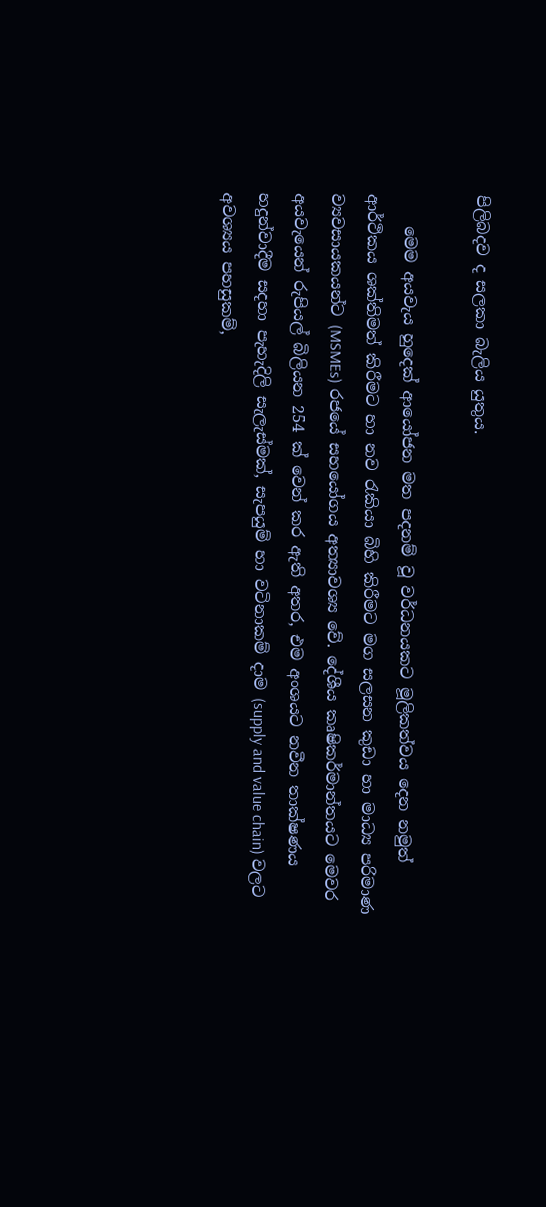පිලිබදව ද සලකා බැලිය යුතුය.

    මෙම අයවැය හුදෙක් ආයෝජන මත පදනම් වූ වර්ධනයකට මූලිකත්වය දෙන නමුත් ආර්ථිකය ශක්තිමත් කිරීමට හා නව රැකියා බිහි කිරීමට මග සලසන කුඩා හා මාධ්‍ය පරිමාණ ව්‍යවසායකයන්ට (MSMEs) රජයේ සහයෝගය අත්‍යාවශ්‍ය වේ. දේශීය කෘෂිකර්මාන්තයට මෙවර අයවැයෙන් රුපියල් බිලියන 254 ක් වෙන් කර ඇති අතර, එම අංශයට නවීන තාක්ෂණය හදුන්වාදීම සදහා පැහැදිලි සැලැස්මක්, සැපයුම් හා වටිනාකම් දාම (supply and value chain) වලට අවශ්‍යය පහසුකම්,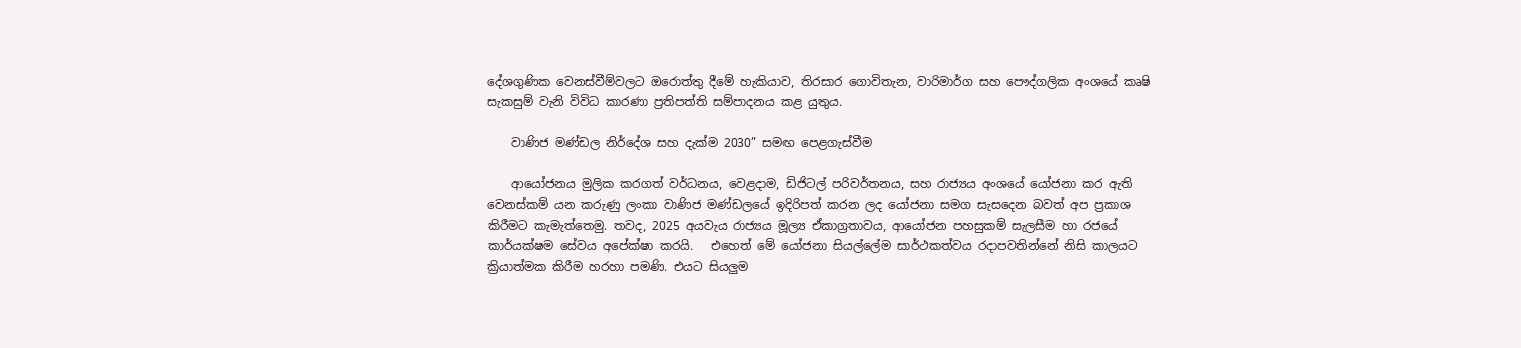දේශගුණික වෙනස්වීම්වලට ඔරොත්තු දීමේ හැකියාව, තිරසාර ගොවිතැන, වාරිමාර්ග සහ පෞද්ගලික අංශයේ කෘෂි සැකසුම් වැනි විවිධ කාරණා ප්‍රතිපත්ති සම්පාදනය කළ යුතුය.

    වාණිජ මණ්ඩල නිර්දේශ සහ දැක්ම 2030” සමඟ පෙළගැස්වීම

    ආයෝජනය මුලික කරගත් වර්ධනය, වෙළදාම, ඩිජිටල් පරිවර්තනය, සහ රාජ්‍යය අංශයේ යෝජනා කර ඇති වෙනස්කම් යන කරුණු ලංකා වාණිජ මණ්ඩලයේ ඉදිරිපත් කරන ලද යෝජනා සමග සැසදෙන බවත් අප ප්‍රකාශ කිරීමට කැමැත්තෙමු. තවද, 2025 අයවැය රාජ්‍යය මූල්‍ය ඒකාග්‍රතාවය, ආයෝජන පහසුකම් සැලසීම හා රජයේ කාර්යක්ෂම සේවය අපේක්ෂා කරයි.   එහෙත් මේ යෝජනා සියල්ලේම සාර්ථකත්වය රදාපවතින්නේ නිසි කාලයට ක්‍රියාත්මක කිරීම හරහා පමණි. එයට සියලුම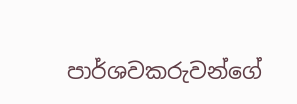පාර්ශවකරුවන්ගේ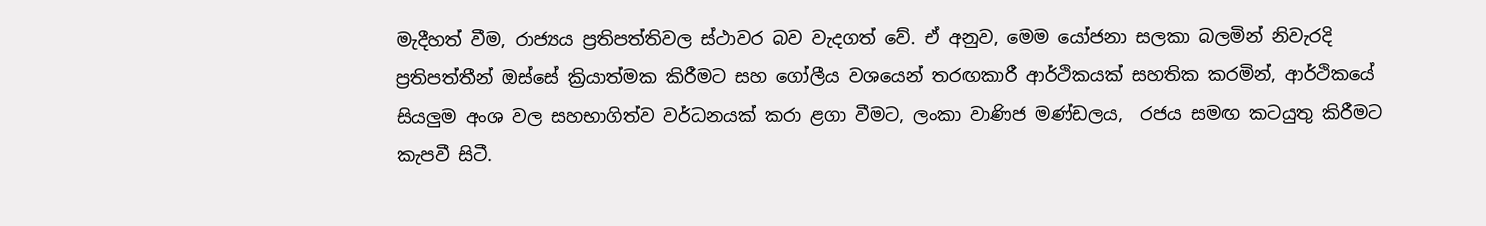මැදීහත් වීම, රාජ්‍යය ප්‍රතිපත්තිවල ස්ථාවර බව වැදගත් වේ. ඒ අනුව, මෙම යෝජනා සලකා බලමින් නිවැරදි ප්‍රතිපත්තීන් ඔස්සේ ක්‍රියාත්මක කිරීමට සහ ගෝලීය වශයෙන් තරඟකාරී ආර්ථිකයක් සහතික කරමින්, ආර්ථිකයේ සියලුම අංශ වල සහභාගිත්ව වර්ධනයක් කරා ළගා වීමට, ලංකා වාණිජ මණ්ඩලය,  රජය සමඟ කටයුතු කිරීමට  කැපවී සිටී.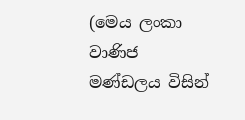(මෙය ලංකා වාණිජ මණ්ඩලය විසින්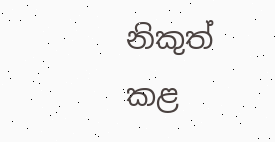නිකුත් කළ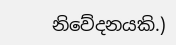නිවේදනයකි.)